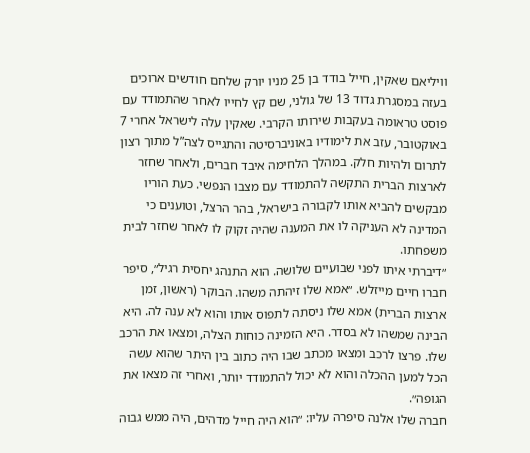וויליאם שאקין, חייל בודד בן 25 מניו יורק שלחם חודשים ארוכים בעזה במסגרת גדוד 13 של גולני, שם קץ לחייו לאחר שהתמודד עם פוסט טראומה בעקבות שירותו הקרבי. שאקין עלה לישראל אחרי 7 באוקטובר, עזב את לימודיו באוניברסיטה והתגייס לצה”ל מתוך רצון לתרום ולהיות חלק. במהלך הלחימה איבד חברים, ולאחר שחזר לארצות הברית התקשה להתמודד עם מצבו הנפשי. כעת הוריו מבקשים להביא אותו לקבורה בישראל, בהר הרצל, וטוענים כי המדינה לא העניקה לו את המענה שהיה זקוק לו לאחר שחזר לבית משפחתו.
״דיברתי איתו לפני שבועיים שלושה. הוא התנהג יחסית רגיל״, סיפר חברו חיים מייזלש. ״אמא שלו זיהתה משהו. הבוקר (ראשון, זמן ארצות הברית) אמא שלו ניסתה לתפוס אותו והוא לא ענה לה. היא הבינה שמשהו לא בסדר. היא הזמינה כוחות הצלה, ומצאו את הרכב שלו. פרצו לרכב ומצאו מכתב שבו היה כתוב בין היתר שהוא עשה הכל למען ההכלה והוא לא יכול להתמודד יותר, ואחרי זה מצאו את הגופה״.
חברה שלו אלנה סיפרה עליו: ״הוא היה חייל מדהים, היה ממש גבוה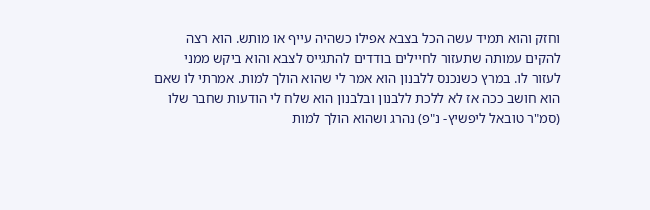וחזק והוא תמיד עשה הכל בצבא אפילו כשהיה עייף או מותש. הוא רצה להקים עמותה שתעזור לחיילים בודדים להתגייס לצבא והוא ביקש ממני לעזור לו. במרץ כשנכנס ללבנון הוא אמר לי שהוא הולך למות. אמרתי לו שאם הוא חושב ככה אז לא ללכת ללבנון ובלבנון הוא שלח לי הודעות שחבר שלו (סמ"ר טובאל ליפשיץ- נ"פ) נהרג ושהוא הולך למות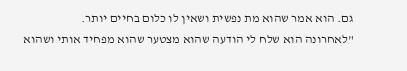גם. הוא אמר שהוא מת נפשית ושאין לו כלום בחיים יותר.
"לאחרונה הוא שלח לי הודעה שהוא מצטער שהוא מפחיד אותי ושהוא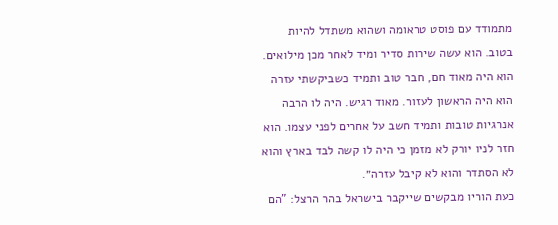מתמודד עם פוסט טראומה ושהוא משתדל להיות בטוב. הוא עשה שירות סדיר ומיד לאחר מכן מילואים. הוא היה מאוד חם, חבר טוב ותמיד כשביקשתי עזרה הוא היה הראשון לעזור. מאוד רגיש. היה לו הרבה אנרגיות טובות ותמיד חשב על אחרים לפני עצמו. הוא חזר לניו יורק לא מזמן כי היה לו קשה לבד בארץ והוא לא הסתדר והוא לא קיבל עזרה״.
כעת הוריו מבקשים שייקבר בישראל בהר הרצל: "הם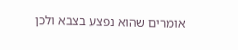אומרים שהוא נפצע בצבא ולכן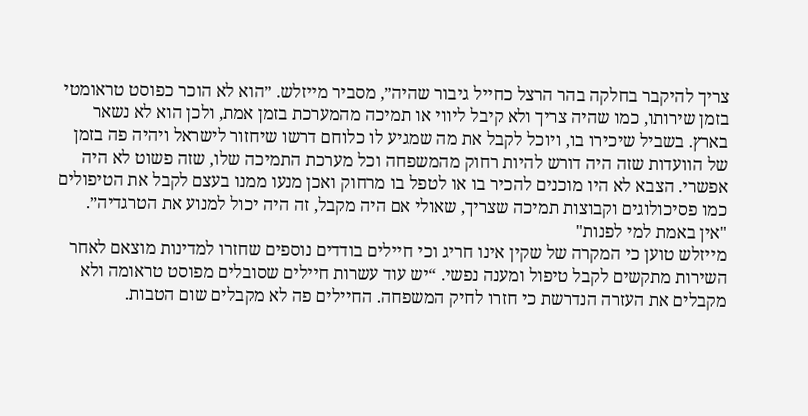צריך להיקבר בחלקה בהר הרצל כחייל גיבור שהיה״, מסביר מייזלש. ״הוא לא הוכר כפוסט טראומטי בזמן שירותו, כמו שהיה צריך ולא קיבל ליווי או תמיכה מהמערכת בזמן אמת, ולכן הוא לא נשאר בארץ. בשביל שיכירו בו, ויוכל לקבל את מה שמגיע לו כלוחם דרשו שיחזור לישראל ויהיה פה בזמן של הוועדות שזה היה דורש להיות רחוק מהמשפחה וכל מערכת התמיכה שלו, שזה פשוט לא היה אפשרי. הצבא לא היו מוכנים להכיר בו או לטפל בו מרחוק ואכן מנעו ממנו בעצם לקבל את הטיפולים כמו פסיכולוגים וקבוצות תמיכה שצריך, שאולי אם היה מקבל, זה היה יכול למנוע את הטרגדיה״.
"אין באמת למי לפנות"
מייזלש טוען כי המקרה של שקין אינו חריג וכי חיילים בודדים נוספים שחזרו למדינות מוצאם לאחר השירות מתקשים לקבל טיפול ומענה נפשי. “יש עוד עשרות חיילים שסובלים מפוסט טראומה ולא מקבלים את העזרה הנדרשת כי חזרו לחיק המשפחה. החיילים פה לא מקבלים שום הטבות.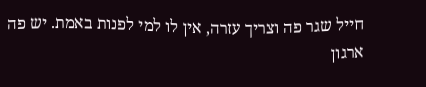חייל שגר פה וצריך עזרה, אין לו למי לפנות באמת. יש פה ארגון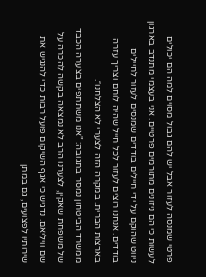פרטי שמנסה לעזור אבל יש להם גבול מסוים למה הם יכולים לעשות כי הם ניזונים מתורמים פרטיים. אני בעצמי מתנדב בארגון ניווט שהוקם על ידי חיילים בודדים שמנסים לעזור לחיילים בודדים. אנחנו רוצים לעזור לכל חייל שהיה לוחם וצריך עזרה בארצות הברית. במקרה הזה לצערי לא הצלחנו״.
ממשרד הביטחון נמסר בתגובה: "אנו משתתפים בצערה הכבד של משפחת שאקין, לצערנו הרב לא נמצאה בקשה להכרה על שם וויליאם. נדגיש כי אגף השיקום פועל רבות כדי להנגיש את שירותיו לפצועים, גם במתן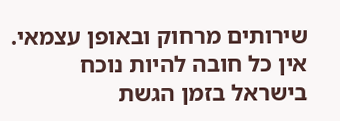שירותים מרחוק ובאופן עצמאי. אין כל חובה להיות נוכח בישראל בזמן הגשת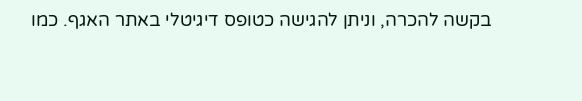בקשה להכרה, וניתן להגישה כטופס דיגיטלי באתר האגף. כמו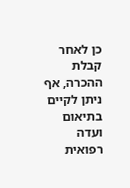כן לאחר קבלת ההכרה, אף ניתן לקיים בתיאום ועדה רפואית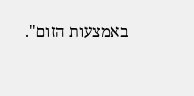באמצעות הזום".